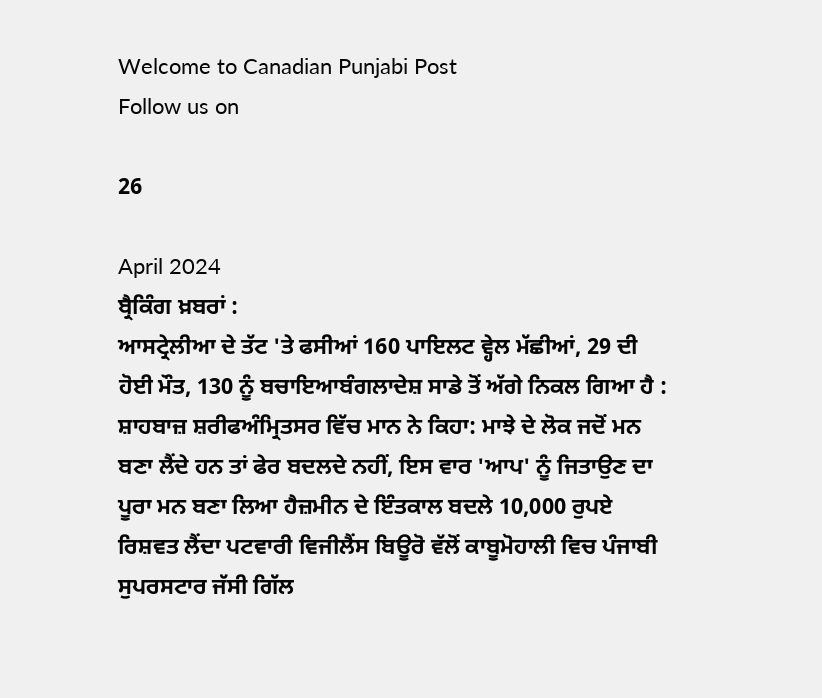Welcome to Canadian Punjabi Post
Follow us on

26

April 2024
ਬ੍ਰੈਕਿੰਗ ਖ਼ਬਰਾਂ :
ਆਸਟ੍ਰੇਲੀਆ ਦੇ ਤੱਟ 'ਤੇ ਫਸੀਆਂ 160 ਪਾਇਲਟ ਵ੍ਹੇਲ ਮੱਛੀਆਂ, 29 ਦੀ ਹੋਈ ਮੌਤ, 130 ਨੂੰ ਬਚਾਇਆਬੰਗਲਾਦੇਸ਼ ਸਾਡੇ ਤੋਂ ਅੱਗੇ ਨਿਕਲ ਗਿਆ ਹੈ : ਸ਼ਾਹਬਾਜ਼ ਸ਼ਰੀਫਅੰਮ੍ਰਿਤਸਰ ਵਿੱਚ ਮਾਨ ਨੇ ਕਿਹਾ: ਮਾਝੇ ਦੇ ਲੋਕ ਜਦੋਂ ਮਨ ਬਣਾ ਲੈਂਦੇ ਹਨ ਤਾਂ ਫੇਰ ਬਦਲਦੇ ਨਹੀਂ, ਇਸ ਵਾਰ 'ਆਪ' ਨੂੰ ਜਿਤਾਉਣ ਦਾ ਪੂਰਾ ਮਨ ਬਣਾ ਲਿਆ ਹੈਜ਼ਮੀਨ ਦੇ ਇੰਤਕਾਲ ਬਦਲੇ 10,000 ਰੁਪਏ ਰਿਸ਼ਵਤ ਲੈਂਦਾ ਪਟਵਾਰੀ ਵਿਜੀਲੈਂਸ ਬਿਊਰੋ ਵੱਲੋਂ ਕਾਬੂਮੋਹਾਲੀ ਵਿਚ ਪੰਜਾਬੀ ਸੁਪਰਸਟਾਰ ਜੱਸੀ ਗਿੱਲ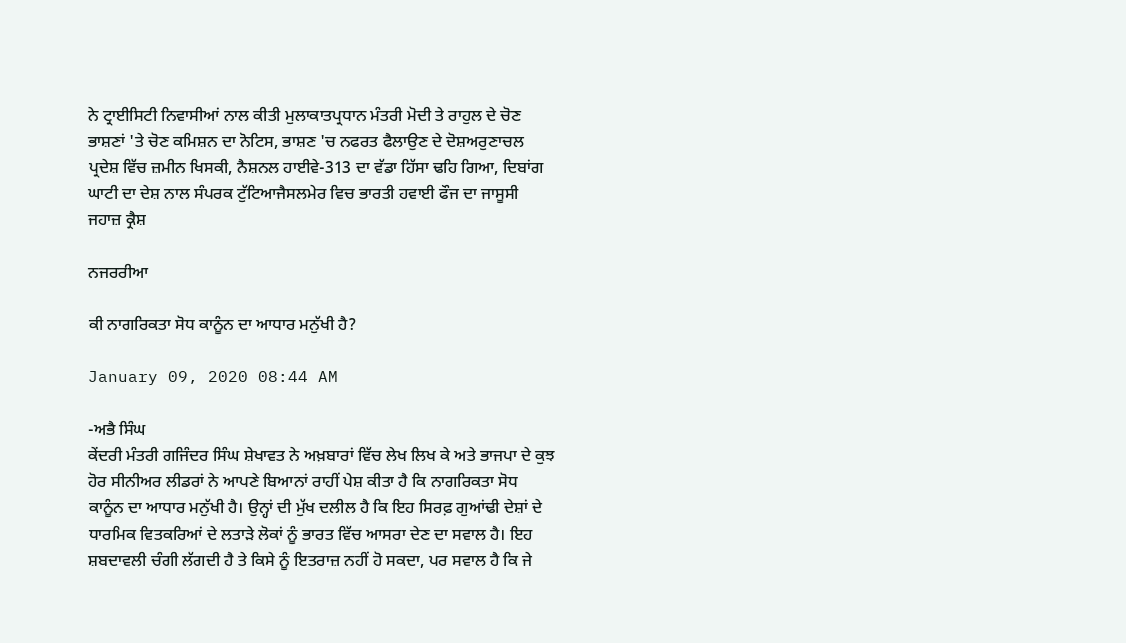ਨੇ ਟ੍ਰਾਈਸਿਟੀ ਨਿਵਾਸੀਆਂ ਨਾਲ ਕੀਤੀ ਮੁਲਾਕਾਤਪ੍ਰਧਾਨ ਮੰਤਰੀ ਮੋਦੀ ਤੇ ਰਾਹੁਲ ਦੇ ਚੋਣ ਭਾਸ਼ਣਾਂ 'ਤੇ ਚੋਣ ਕਮਿਸ਼ਨ ਦਾ ਨੋਟਿਸ, ਭਾਸ਼ਣ 'ਚ ਨਫਰਤ ਫੈਲਾਉਣ ਦੇ ਦੋਸ਼ਅਰੁਣਾਚਲ ਪ੍ਰਦੇਸ਼ ਵਿੱਚ ਜ਼ਮੀਨ ਖਿਸਕੀ, ਨੈਸ਼ਨਲ ਹਾਈਵੇ-313 ਦਾ ਵੱਡਾ ਹਿੱਸਾ ਢਹਿ ਗਿਆ, ਦਿਬਾਂਗ ਘਾਟੀ ਦਾ ਦੇਸ਼ ਨਾਲ ਸੰਪਰਕ ਟੁੱਟਿਆਜੈਸਲਮੇਰ ਵਿਚ ਭਾਰਤੀ ਹਵਾਈ ਫੌਜ ਦਾ ਜਾਸੂਸੀ ਜਹਾਜ਼ ਕ੍ਰੈਸ਼

ਨਜਰਰੀਆ

ਕੀ ਨਾਗਰਿਕਤਾ ਸੋਧ ਕਾਨੂੰਨ ਦਾ ਆਧਾਰ ਮਨੁੱਖੀ ਹੈ?

January 09, 2020 08:44 AM

-ਅਭੈ ਸਿੰਘ
ਕੇਂਦਰੀ ਮੰਤਰੀ ਗਜਿੰਦਰ ਸਿੰਘ ਸ਼ੇਖਾਵਤ ਨੇ ਅਖ਼ਬਾਰਾਂ ਵਿੱਚ ਲੇਖ ਲਿਖ ਕੇ ਅਤੇ ਭਾਜਪਾ ਦੇ ਕੁਝ ਹੋਰ ਸੀਨੀਅਰ ਲੀਡਰਾਂ ਨੇ ਆਪਣੇ ਬਿਆਨਾਂ ਰਾਹੀਂ ਪੇਸ਼ ਕੀਤਾ ਹੈ ਕਿ ਨਾਗਰਿਕਤਾ ਸੋਧ ਕਾਨੂੰਨ ਦਾ ਆਧਾਰ ਮਨੁੱਖੀ ਹੈ। ਉਨ੍ਹਾਂ ਦੀ ਮੁੱਖ ਦਲੀਲ ਹੈ ਕਿ ਇਹ ਸਿਰਫ਼ ਗੁਆਂਢੀ ਦੇਸ਼ਾਂ ਦੇ ਧਾਰਮਿਕ ਵਿਤਕਰਿਆਂ ਦੇ ਲਤਾੜੇ ਲੋਕਾਂ ਨੂੰ ਭਾਰਤ ਵਿੱਚ ਆਸਰਾ ਦੇਣ ਦਾ ਸਵਾਲ ਹੈ। ਇਹ ਸ਼ਬਦਾਵਲੀ ਚੰਗੀ ਲੱਗਦੀ ਹੈ ਤੇ ਕਿਸੇ ਨੂੰ ਇਤਰਾਜ਼ ਨਹੀਂ ਹੋ ਸਕਦਾ, ਪਰ ਸਵਾਲ ਹੈ ਕਿ ਜੇ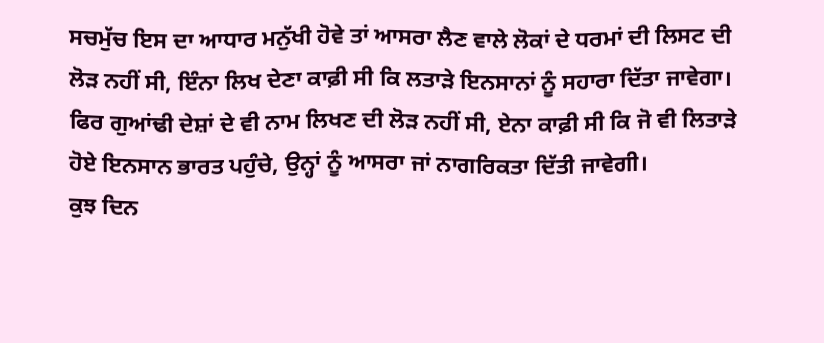ਸਚਮੁੱਚ ਇਸ ਦਾ ਆਧਾਰ ਮਨੁੱਖੀ ਹੋਵੇ ਤਾਂ ਆਸਰਾ ਲੈਣ ਵਾਲੇ ਲੋਕਾਂ ਦੇ ਧਰਮਾਂ ਦੀ ਲਿਸਟ ਦੀ ਲੋੜ ਨਹੀਂ ਸੀ, ਇੰਨਾ ਲਿਖ ਦੇਣਾ ਕਾਫ਼ੀ ਸੀ ਕਿ ਲਤਾੜੇ ਇਨਸਾਨਾਂ ਨੂੰ ਸਹਾਰਾ ਦਿੱਤਾ ਜਾਵੇਗਾ। ਫਿਰ ਗੁਆਂਢੀ ਦੇਸ਼ਾਂ ਦੇ ਵੀ ਨਾਮ ਲਿਖਣ ਦੀ ਲੋੜ ਨਹੀਂ ਸੀ, ਏਨਾ ਕਾਫ਼ੀ ਸੀ ਕਿ ਜੋ ਵੀ ਲਿਤਾੜੇ ਹੋਏ ਇਨਸਾਨ ਭਾਰਤ ਪਹੁੰਚੇ, ਉਨ੍ਹਾਂ ਨੂੰ ਆਸਰਾ ਜਾਂ ਨਾਗਰਿਕਤਾ ਦਿੱਤੀ ਜਾਵੇਗੀ।
ਕੁਝ ਦਿਨ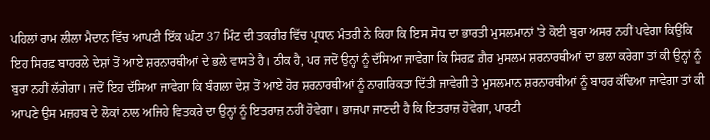ਪਹਿਲਾਂ ਰਾਮ ਲੀਲਾ ਮੈਦਾਨ ਵਿੱਚ ਆਪਣੀ ਇੱਕ ਘੰਟਾ 37 ਮਿੰਟ ਦੀ ਤਕਰੀਰ ਵਿੱਚ ਪ੍ਰਧਾਨ ਮੰਤਰੀ ਨੇ ਕਿਹਾ ਕਿ ਇਸ ਸੋਧ ਦਾ ਭਾਰਤੀ ਮੁਸਲਮਾਨਾਂ 'ਤੇ ਕੋਈ ਬੁਰਾ ਅਸਰ ਨਹੀਂ ਪਵੇਗਾ ਕਿਉਂਕਿ ਇਹ ਸਿਰਫ਼ ਬਾਹਰਲੇ ਦੇਸ਼ਾਂ ਤੋਂ ਆਏ ਸ਼ਰਨਾਰਥੀਆਂ ਦੇ ਭਲੇ ਵਾਸਤੇ ਹੈ। ਠੀਕ ਹੈ, ਪਰ ਜਦੋਂ ਉਨ੍ਹਾਂ ਨੂੰ ਦੱਸਿਆ ਜਾਵੇਗਾ ਕਿ ਸਿਰਫ਼ ਗ਼ੈਰ ਮੁਸਲਮ ਸ਼ਰਨਾਰਥੀਆਂ ਦਾ ਭਲਾ ਕਰੇਗਾ ਤਾਂ ਕੀ ਉਨ੍ਹਾਂ ਨੂੰ ਬੁਰਾ ਨਹੀਂ ਲੱਗੇਗਾ। ਜਦੋਂ ਇਹ ਦੱਸਿਆ ਜਾਵੇਗਾ ਕਿ ਬੰਗਲਾ ਦੇਸ਼ ਤੋਂ ਆਏ ਹੋਰ ਸ਼ਰਨਾਰਥੀਆਂ ਨੂੰ ਨਾਗਰਿਕਤਾ ਦਿੱਤੀ ਜਾਵੇਗੀ ਤੇ ਮੁਸਲਮਾਨ ਸ਼ਰਨਾਰਥੀਆਂ ਨੂੰ ਬਾਹਰ ਕੱਢਿਆ ਜਾਵੇਗਾ ਤਾਂ ਕੀ ਆਪਣੇ ਉਸ ਮਜ਼ਹਬ ਦੇ ਲੋਕਾਂ ਨਾਲ ਅਜਿਹੇ ਵਿਤਕਰੇ ਦਾ ਉਨ੍ਹਾਂ ਨੂੰ ਇਤਰਾਜ਼ ਨਹੀਂ ਹੋਵੇਗਾ। ਭਾਜਪਾ ਜਾਣਦੀ ਹੈ ਕਿ ਇਤਰਾਜ਼ ਹੋਵੇਗਾ, ਪਾਰਟੀ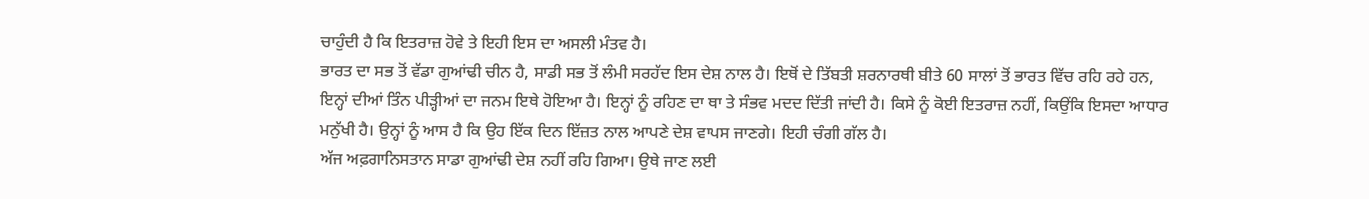ਚਾਹੁੰਦੀ ਹੈ ਕਿ ਇਤਰਾਜ਼ ਹੋਵੇ ਤੇ ਇਹੀ ਇਸ ਦਾ ਅਸਲੀ ਮੰਤਵ ਹੈ।
ਭਾਰਤ ਦਾ ਸਭ ਤੋਂ ਵੱਡਾ ਗੁਆਂਢੀ ਚੀਨ ਹੈ, ਸਾਡੀ ਸਭ ਤੋਂ ਲੰਮੀ ਸਰਹੱਦ ਇਸ ਦੇਸ਼ ਨਾਲ ਹੈ। ਇਥੋਂ ਦੇ ਤਿੱਬਤੀ ਸ਼ਰਨਾਰਥੀ ਬੀਤੇ 60 ਸਾਲਾਂ ਤੋਂ ਭਾਰਤ ਵਿੱਚ ਰਹਿ ਰਹੇ ਹਨ, ਇਨ੍ਹਾਂ ਦੀਆਂ ਤਿੰਨ ਪੀੜ੍ਹੀਆਂ ਦਾ ਜਨਮ ਇਥੇ ਹੋਇਆ ਹੈ। ਇਨ੍ਹਾਂ ਨੂੰ ਰਹਿਣ ਦਾ ਥਾ ਤੇ ਸੰਭਵ ਮਦਦ ਦਿੱਤੀ ਜਾਂਦੀ ਹੈ। ਕਿਸੇ ਨੂੰ ਕੋਈ ਇਤਰਾਜ਼ ਨਹੀਂ, ਕਿਉਂਕਿ ਇਸਦਾ ਆਧਾਰ ਮਨੁੱਖੀ ਹੈ। ਉਨ੍ਹਾਂ ਨੂੰ ਆਸ ਹੈ ਕਿ ਉਹ ਇੱਕ ਦਿਨ ਇੱਜ਼ਤ ਨਾਲ ਆਪਣੇ ਦੇਸ਼ ਵਾਪਸ ਜਾਣਗੇ। ਇਹੀ ਚੰਗੀ ਗੱਲ ਹੈ।
ਅੱਜ ਅਫ਼ਗਾਨਿਸਤਾਨ ਸਾਡਾ ਗੁਆਂਢੀ ਦੇਸ਼ ਨਹੀਂ ਰਹਿ ਗਿਆ। ਉਥੇ ਜਾਣ ਲਈ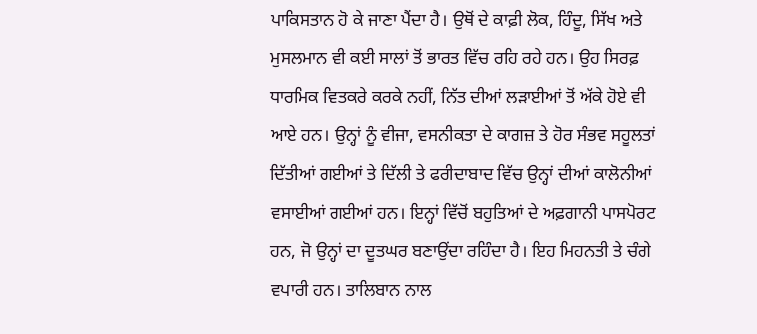ਪਾਕਿਸਤਾਨ ਹੋ ਕੇ ਜਾਣਾ ਪੈਂਦਾ ਹੈ। ਉਥੋਂ ਦੇ ਕਾਫ਼ੀ ਲੋਕ, ਹਿੰਦੂ, ਸਿੱਖ ਅਤੇ ਮੁਸਲਮਾਨ ਵੀ ਕਈ ਸਾਲਾਂ ਤੋਂ ਭਾਰਤ ਵਿੱਚ ਰਹਿ ਰਹੇ ਹਨ। ਉਹ ਸਿਰਫ਼ ਧਾਰਮਿਕ ਵਿਤਕਰੇ ਕਰਕੇ ਨਹੀਂ, ਨਿੱਤ ਦੀਆਂ ਲੜਾਈਆਂ ਤੋਂ ਅੱਕੇ ਹੋਏ ਵੀ ਆਏ ਹਨ। ਉਨ੍ਹਾਂ ਨੂੰ ਵੀਜਾ, ਵਸਨੀਕਤਾ ਦੇ ਕਾਗਜ਼ ਤੇ ਹੋਰ ਸੰਭਵ ਸਹੂਲਤਾਂ ਦਿੱਤੀਆਂ ਗਈਆਂ ਤੇ ਦਿੱਲੀ ਤੇ ਫਰੀਦਾਬਾਦ ਵਿੱਚ ਉਨ੍ਹਾਂ ਦੀਆਂ ਕਾਲੋਨੀਆਂ ਵਸਾਈਆਂ ਗਈਆਂ ਹਨ। ਇਨ੍ਹਾਂ ਵਿੱਚੋਂ ਬਹੁਤਿਆਂ ਦੇ ਅਫ਼ਗਾਨੀ ਪਾਸਪੋਰਟ ਹਨ, ਜੋ ਉਨ੍ਹਾਂ ਦਾ ਦੂਤਘਰ ਬਣਾਉਂਦਾ ਰਹਿੰਦਾ ਹੈ। ਇਹ ਮਿਹਨਤੀ ਤੇ ਚੰਗੇ ਵਪਾਰੀ ਹਨ। ਤਾਲਿਬਾਨ ਨਾਲ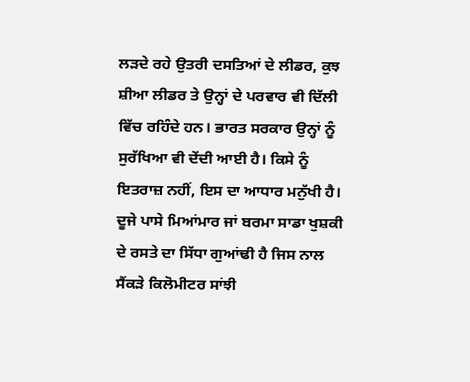ਲੜਦੇ ਰਹੇ ਉਤਰੀ ਦਸਤਿਆਂ ਦੇ ਲੀਡਰ, ਕੁਝ ਸ਼ੀਆ ਲੀਡਰ ਤੇ ਉਨ੍ਹਾਂ ਦੇ ਪਰਵਾਰ ਵੀ ਦਿੱਲੀ ਵਿੱਚ ਰਹਿੰਦੇ ਹਨ। ਭਾਰਤ ਸਰਕਾਰ ਉਨ੍ਹਾਂ ਨੂੰ ਸੁਰੱਖਿਆ ਵੀ ਦੇਂਦੀ ਆਈ ਹੈ। ਕਿਸੇ ਨੂੰ ਇਤਰਾਜ਼ ਨਹੀਂ, ਇਸ ਦਾ ਆਧਾਰ ਮਨੁੱਖੀ ਹੈ।
ਦੂਜੇ ਪਾਸੇ ਮਿਆਂਮਾਰ ਜਾਂ ਬਰਮਾ ਸਾਡਾ ਖੁਸ਼ਕੀ ਦੇ ਰਸਤੇ ਦਾ ਸਿੱਧਾ ਗੁਆਂਢੀ ਹੈ ਜਿਸ ਨਾਲ ਸੈਂਕੜੇ ਕਿਲੋਮੀਟਰ ਸਾਂਝੀ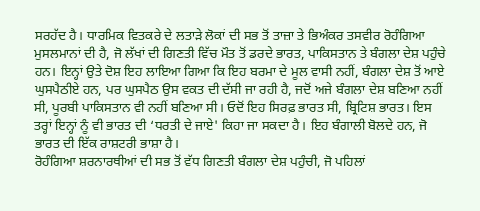ਸਰਹੱਦ ਹੈ। ਧਾਰਮਿਕ ਵਿਤਕਰੇ ਦੇ ਲਤਾੜੇ ਲੋਕਾਂ ਦੀ ਸਭ ਤੋਂ ਤਾਜ਼ਾ ਤੇ ਭਿਅੰਕਰ ਤਸਵੀਰ ਰੋਹੰਗਿਆ ਮੁਸਲਮਾਨਾਂ ਦੀ ਹੈ, ਜੋ ਲੱਖਾਂ ਦੀ ਗਿਣਤੀ ਵਿੱਚ ਮੌਤ ਤੋਂ ਡਰਦੇ ਭਾਰਤ, ਪਾਕਿਸਤਾਨ ਤੇ ਬੰਗਲਾ ਦੇਸ਼ ਪਹੁੰਚੇ ਹਨ। ਇਨ੍ਹਾਂ ਉਤੇ ਦੋਸ਼ ਇਹ ਲਾਇਆ ਗਿਆ ਕਿ ਇਹ ਬਰਮਾ ਦੇ ਮੂਲ ਵਾਸੀ ਨਹੀਂ, ਬੰਗਲਾ ਦੇਸ਼ ਤੋਂ ਆਏ ਘੁਸਪੈਠੀਏ ਹਨ, ਪਰ ਘੁਸਪੈਠ ਉਸ ਵਕਤ ਦੀ ਦੱਸੀ ਜਾ ਰਹੀ ਹੈ, ਜਦੋਂ ਅਜੇ ਬੰਗਲਾ ਦੇਸ਼ ਬਣਿਆ ਨਹੀਂ ਸੀ, ਪੂਰਬੀ ਪਾਕਿਸਤਾਨ ਵੀ ਨਹੀਂ ਬਣਿਆ ਸੀ। ਓਦੋਂ ਇਹ ਸਿਰਫ਼ ਭਾਰਤ ਸੀ, ਬ੍ਰਿਟਿਸ਼ ਭਾਰਤ। ਇਸ ਤਰ੍ਹਾਂ ਇਨ੍ਹਾਂ ਨੂੰ ਵੀ ਭਾਰਤ ਦੀ ‘ਧਰਤੀ ਦੇ ਜਾਏ' ਕਿਹਾ ਜਾ ਸਕਦਾ ਹੈ। ਇਹ ਬੰਗਾਲੀ ਬੋਲਦੇ ਹਨ, ਜੋ ਭਾਰਤ ਦੀ ਇੱਕ ਰਾਸ਼ਟਰੀ ਭਾਸ਼ਾ ਹੈ।
ਰੋਹੰਗਿਆ ਸ਼ਰਨਾਰਥੀਆਂ ਦੀ ਸਭ ਤੋਂ ਵੱਧ ਗਿਣਤੀ ਬੰਗਲਾ ਦੇਸ਼ ਪਹੁੰਚੀ, ਜੋ ਪਹਿਲਾਂ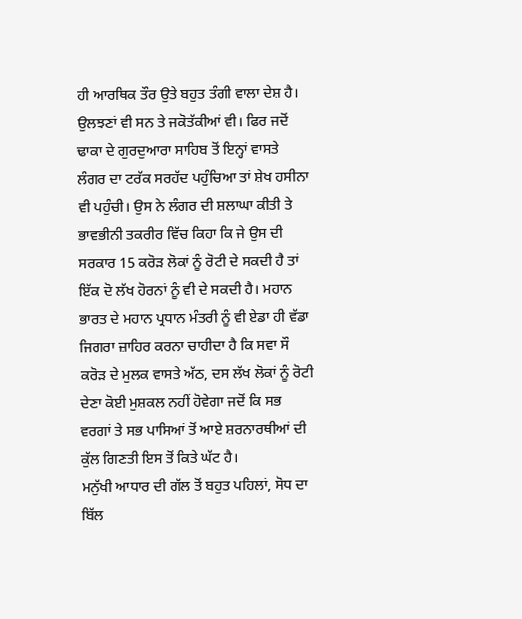ਹੀ ਆਰਥਿਕ ਤੌਰ ਉਤੇ ਬਹੁਤ ਤੰਗੀ ਵਾਲਾ ਦੇਸ਼ ਹੈ। ਉਲਝਣਾਂ ਵੀ ਸਨ ਤੇ ਜਕੋਤੱਕੀਆਂ ਵੀ। ਫਿਰ ਜਦੋਂ ਢਾਕਾ ਦੇ ਗੁਰਦੁਆਰਾ ਸਾਹਿਬ ਤੋਂ ਇਨ੍ਹਾਂ ਵਾਸਤੇ ਲੰਗਰ ਦਾ ਟਰੱਕ ਸਰਹੱਦ ਪਹੁੰਚਿਆ ਤਾਂ ਸ਼ੇਖ ਹਸੀਨਾ ਵੀ ਪਹੁੰਚੀ। ਉਸ ਨੇ ਲੰਗਰ ਦੀ ਸ਼ਲਾਘਾ ਕੀਤੀ ਤੇ ਭਾਵਭੀਨੀ ਤਕਰੀਰ ਵਿੱਚ ਕਿਹਾ ਕਿ ਜੇ ਉਸ ਦੀ ਸਰਕਾਰ 15 ਕਰੋੜ ਲੋਕਾਂ ਨੂੰ ਰੋਟੀ ਦੇ ਸਕਦੀ ਹੈ ਤਾਂ ਇੱਕ ਦੋ ਲੱਖ ਹੋਰਨਾਂ ਨੂੰ ਵੀ ਦੇ ਸਕਦੀ ਹੈ। ਮਹਾਨ ਭਾਰਤ ਦੇ ਮਹਾਨ ਪ੍ਰਧਾਨ ਮੰਤਰੀ ਨੂੰ ਵੀ ਏਡਾ ਹੀ ਵੱਡਾ ਜਿਗਰਾ ਜ਼ਾਹਿਰ ਕਰਨਾ ਚਾਹੀਦਾ ਹੈ ਕਿ ਸਵਾ ਸੌ ਕਰੋੜ ਦੇ ਮੁਲਕ ਵਾਸਤੇ ਅੱਠ, ਦਸ ਲੱਖ ਲੋਕਾਂ ਨੂੰ ਰੋਟੀ ਦੇਣਾ ਕੋਈ ਮੁਸ਼ਕਲ ਨਹੀਂ ਹੋਵੇਗਾ ਜਦੋਂ ਕਿ ਸਭ ਵਰਗਾਂ ਤੇ ਸਭ ਪਾਸਿਆਂ ਤੋਂ ਆਏ ਸ਼ਰਨਾਰਥੀਆਂ ਦੀ ਕੁੱਲ ਗਿਣਤੀ ਇਸ ਤੋਂ ਕਿਤੇ ਘੱਟ ਹੈ।
ਮਨੁੱਖੀ ਆਧਾਰ ਦੀ ਗੱਲ ਤੋਂ ਬਹੁਤ ਪਹਿਲਾਂ, ਸੋਧ ਦਾ ਬਿੱਲ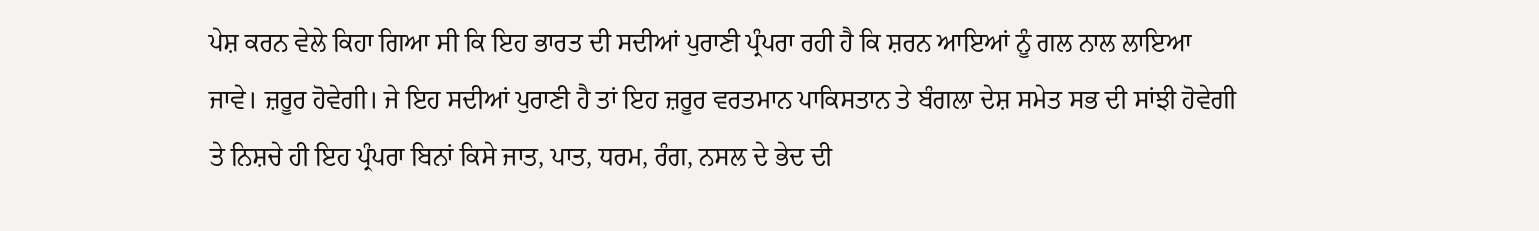ਪੇਸ਼ ਕਰਨ ਵੇਲੇ ਕਿਹਾ ਗਿਆ ਸੀ ਕਿ ਇਹ ਭਾਰਤ ਦੀ ਸਦੀਆਂ ਪੁਰਾਣੀ ਪ੍ਰੰਪਰਾ ਰਹੀ ਹੈ ਕਿ ਸ਼ਰਨ ਆਇਆਂ ਨੂੰ ਗਲ ਨਾਲ ਲਾਇਆ ਜਾਵੇ। ਜ਼ਰੂਰ ਹੋਵੇਗੀ। ਜੇ ਇਹ ਸਦੀਆਂ ਪੁਰਾਣੀ ਹੈ ਤਾਂ ਇਹ ਜ਼ਰੂਰ ਵਰਤਮਾਨ ਪਾਕਿਸਤਾਨ ਤੇ ਬੰਗਲਾ ਦੇਸ਼ ਸਮੇਤ ਸਭ ਦੀ ਸਾਂਝੀ ਹੋਵੇਗੀ ਤੇ ਨਿਸ਼ਚੇ ਹੀ ਇਹ ਪ੍ਰੰਪਰਾ ਬਿਨਾਂ ਕਿਸੇ ਜਾਤ, ਪਾਤ, ਧਰਮ, ਰੰਗ, ਨਸਲ ਦੇ ਭੇਦ ਦੀ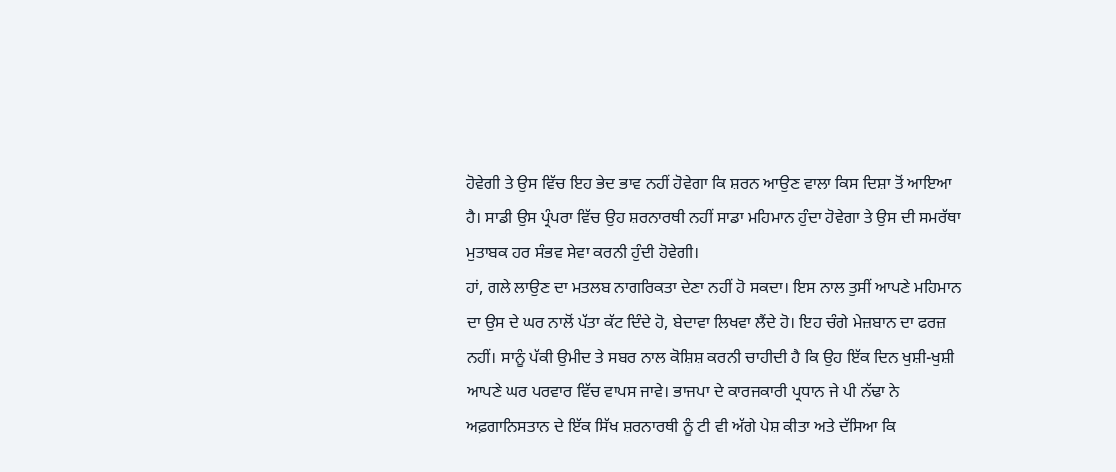ਹੋਵੇਗੀ ਤੇ ਉਸ ਵਿੱਚ ਇਹ ਭੇਦ ਭਾਵ ਨਹੀਂ ਹੋਵੇਗਾ ਕਿ ਸ਼ਰਨ ਆਉਣ ਵਾਲਾ ਕਿਸ ਦਿਸ਼ਾ ਤੋਂ ਆਇਆ ਹੈ। ਸਾਡੀ ਉਸ ਪ੍ਰੰਪਰਾ ਵਿੱਚ ਉਹ ਸ਼ਰਨਾਰਥੀ ਨਹੀਂ ਸਾਡਾ ਮਹਿਮਾਨ ਹੁੰਦਾ ਹੋਵੇਗਾ ਤੇ ਉਸ ਦੀ ਸਮਰੱਥਾ ਮੁਤਾਬਕ ਹਰ ਸੰਭਵ ਸੇਵਾ ਕਰਨੀ ਹੁੰਦੀ ਹੋਵੇਗੀ।
ਹਾਂ, ਗਲੇ ਲਾਉਣ ਦਾ ਮਤਲਬ ਨਾਗਰਿਕਤਾ ਦੇਣਾ ਨਹੀਂ ਹੋ ਸਕਦਾ। ਇਸ ਨਾਲ ਤੁਸੀਂ ਆਪਣੇ ਮਹਿਮਾਨ ਦਾ ਉਸ ਦੇ ਘਰ ਨਾਲੋਂ ਪੱਤਾ ਕੱਟ ਦਿੰਦੇ ਹੋ, ਬੇਦਾਵਾ ਲਿਖਵਾ ਲੈਂਦੇ ਹੋ। ਇਹ ਚੰਗੇ ਮੇਜ਼ਬਾਨ ਦਾ ਫਰਜ਼ ਨਹੀਂ। ਸਾਨੂੰ ਪੱਕੀ ਉਮੀਦ ਤੇ ਸਬਰ ਨਾਲ ਕੋਸ਼ਿਸ਼ ਕਰਨੀ ਚਾਹੀਦੀ ਹੈ ਕਿ ਉਹ ਇੱਕ ਦਿਨ ਖੁਸ਼ੀ-ਖੁਸ਼ੀ ਆਪਣੇ ਘਰ ਪਰਵਾਰ ਵਿੱਚ ਵਾਪਸ ਜਾਵੇ। ਭਾਜਪਾ ਦੇ ਕਾਰਜਕਾਰੀ ਪ੍ਰਧਾਨ ਜੇ ਪੀ ਨੱਢਾ ਨੇ ਅਫ਼ਗਾਨਿਸਤਾਨ ਦੇ ਇੱਕ ਸਿੱਖ ਸ਼ਰਨਾਰਥੀ ਨੂੰ ਟੀ ਵੀ ਅੱਗੇ ਪੇਸ਼ ਕੀਤਾ ਅਤੇ ਦੱਸਿਆ ਕਿ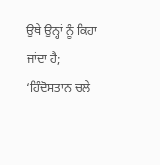ਉਥੇ ਉਨ੍ਹਾਂ ਨੂੰ ਕਿਹਾ ਜਾਂਦਾ ਹੈ; ‘ਹਿੰਦੋਸਤਾਨ ਚਲੇ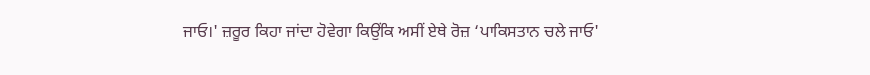ਜਾਓ।' ਜ਼ਰੂਰ ਕਿਹਾ ਜਾਂਦਾ ਹੋਵੇਗਾ ਕਿਉਂਕਿ ਅਸੀਂ ਏਥੇ ਰੋਜ਼ ‘ਪਾਕਿਸਤਾਨ ਚਲੇ ਜਾਓ'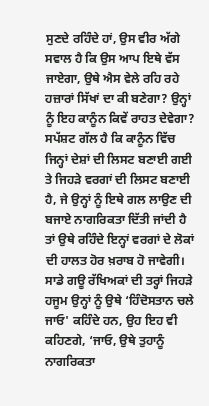ਸੁਣਦੇ ਰਹਿੰਦੇ ਹਾਂ, ਉਸ ਵੀਰ ਅੱਗੇ ਸਵਾਲ ਹੈ ਕਿ ਉਸ ਆਪ ਇਥੇ ਵੱਸ ਜਾਏਗਾ, ਉਥੇ ਐਸ ਵੇਲੇ ਰਹਿ ਰਹੇ ਹਜ਼ਾਰਾਂ ਸਿੱਖਾਂ ਦਾ ਕੀ ਬਣੇਗਾ? ਉਨ੍ਹਾਂ ਨੂੰ ਇਹ ਕਾਨੂੰਨ ਕਿਵੇਂ ਰਾਹਤ ਦੇਵੇਗਾ?
ਸਪੱਸ਼ਟ ਗੱਲ ਹੈ ਕਿ ਕਾਨੂੰਨ ਵਿੱਚ ਜਿਨ੍ਹਾਂ ਦੇਸ਼ਾਂ ਦੀ ਲਿਸਟ ਬਣਾਈ ਗਈ ਤੇ ਜਿਹੜੇ ਵਰਗਾਂ ਦੀ ਲਿਸਟ ਬਣਾਈ ਹੈ, ਜੇ ਉਨ੍ਹਾਂ ਨੂੰ ਇਥੇ ਗਲ ਲਾਉਣ ਦੀ ਬਜਾਏ ਨਾਗਰਿਕਤਾ ਦਿੱਤੀ ਜਾਂਦੀ ਹੈ ਤਾਂ ਉਥੇ ਰਹਿੰਦੇ ਇਨ੍ਹਾਂ ਵਰਗਾਂ ਦੇ ਲੋਕਾਂ ਦੀ ਹਾਲਤ ਹੋਰ ਖ਼ਰਾਬ ਹੋ ਜਾਵੇਗੀ। ਸਾਡੇ ਗਊ ਰੱਖਿਅਕਾਂ ਦੀ ਤਰ੍ਹਾਂ ਜਿਹੜੇ ਹਜੂਮ ਉਨ੍ਹਾਂ ਨੂੰ ਉਥੇ ‘ਹਿੰਦੋਸਤਾਨ ਚਲੇ ਜਾਓ' ਕਹਿੰਦੇ ਹਨ, ਉਹ ਇਹ ਵੀ ਕਹਿਣਗੇ, ‘ਜਾਓ, ਉਥੇ ਤੁਹਾਨੂੰ ਨਾਗਰਿਕਤਾ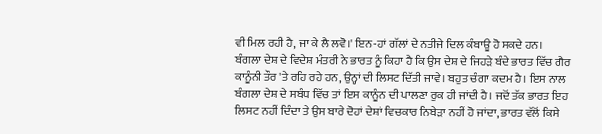ਵੀ ਮਿਲ ਰਹੀ ਹੈ, ਜਾ ਕੇ ਲੈ ਲਵੋ।' ਇਨ-ਹਾਂ ਗੱਲਾਂ ਦੇ ਨਤੀਜੇ ਦਿਲ ਕੰਬਾਊ ਹੋ ਸਕਦੇ ਹਨ।
ਬੰਗਲਾ ਦੇਸ਼ ਦੇ ਵਿਦੇਸ਼ ਮੰਤਰੀ ਨੇ ਭਾਰਤ ਨੂੰ ਕਿਹਾ ਹੈ ਕਿ ਉਸ ਦੇਸ਼ ਦੇ ਜਿਹੜੇ ਬੰਦੇ ਭਾਰਤ ਵਿੱਚ ਗੈਰ ਕਾਨੂੰਨੀ ਤੌਰ 'ਤੇ ਰਹਿ ਰਹੇ ਹਨ, ਉਨ੍ਹਾਂ ਦੀ ਲਿਸਟ ਦਿੱਤੀ ਜਾਵੇ। ਬਹੁਤ ਚੰਗਾ ਕਦਮ ਹੈ। ਇਸ ਨਾਲ ਬੰਗਲਾ ਦੇਸ਼ ਦੇ ਸਬੰਧ ਵਿੱਚ ਤਾਂ ਇਸ ਕਾਨੂੰਨ ਦੀ ਪਾਲਣਾ ਰੁਕ ਹੀ ਜਾਂਦੀ ਹੈ। ਜਦੋਂ ਤੱਕ ਭਾਰਤ ਇਹ ਲਿਸਟ ਨਹੀਂ ਦਿੰਦਾ ਤੇ ਉਸ ਬਾਰੇ ਦੋਹਾਂ ਦੇਸ਼ਾਂ ਵਿਚਕਾਰ ਨਿਬੇੜਾ ਨਹੀਂ ਹੋ ਜਾਂਦਾ, ਭਾਰਤ ਵੱਲੋਂ ਕਿਸੇ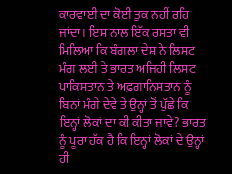ਕਾਰਵਾਈ ਦਾ ਕੋਈ ਤੁਕ ਨਹੀਂ ਰਹਿ ਜਾਂਦਾ। ਇਸ ਨਾਲ ਇੱਕ ਰਸਤਾ ਵੀ ਮਿਲਿਆ ਕਿ ਬੰਗਲਾ ਦੇਸ਼ ਨੇ ਲਿਸਟ ਮੰਗ ਲਈ ਤੇ ਭਾਰਤ ਅਜਿਹੀ ਲਿਸਟ ਪਾਕਿਸਤਾਨ ਤੇ ਅਫ਼ਗਾਨਿਸਤਾਨ ਨੂੰ ਬਿਨਾਂ ਮੰਗੇ ਦੇਵੇ ਤੇ ਉਨ੍ਹਾਂ ਤੋਂ ਪੁੱਛੇ ਕਿ ਇਨ੍ਹਾਂ ਲੋਕਾਂ ਦਾ ਕੀ ਕੀਤਾ ਜਾਵੇ? ਭਾਰਤ ਨੂੰ ਪੂਰਾ ਹੱਕ ਹੈ ਕਿ ਇਨ੍ਹਾਂ ਲੋਕਾਂ ਦੇ ਉਨ੍ਹਾਂ ਹੀ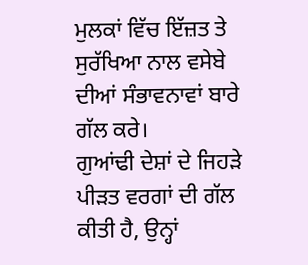ਮੁਲਕਾਂ ਵਿੱਚ ਇੱਜ਼ਤ ਤੇ ਸੁਰੱਖਿਆ ਨਾਲ ਵਸੇਬੇ ਦੀਆਂ ਸੰਭਾਵਨਾਵਾਂ ਬਾਰੇ ਗੱਲ ਕਰੇ।
ਗੁਆਂਢੀ ਦੇਸ਼ਾਂ ਦੇ ਜਿਹੜੇ ਪੀੜਤ ਵਰਗਾਂ ਦੀ ਗੱਲ ਕੀਤੀ ਹੈ, ਉਨ੍ਹਾਂ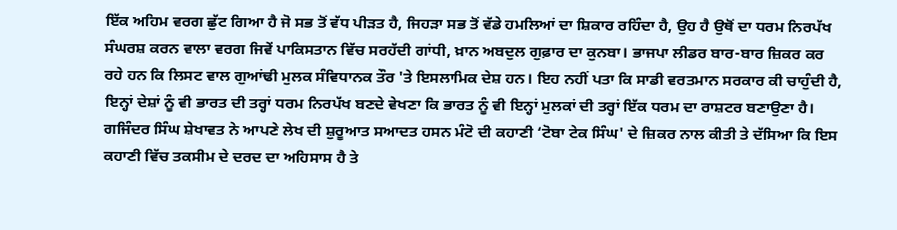ਇੱਕ ਅਹਿਮ ਵਰਗ ਛੁੱਟ ਗਿਆ ਹੈ ਜੋ ਸਭ ਤੋਂ ਵੱਧ ਪੀੜਤ ਹੈ, ਜਿਹੜਾ ਸਭ ਤੋਂ ਵੱਡੇ ਹਮਲਿਆਂ ਦਾ ਸ਼ਿਕਾਰ ਰਹਿੰਦਾ ਹੈ, ਉਹ ਹੈ ਉਥੋਂ ਦਾ ਧਰਮ ਨਿਰਪੱਖ ਸੰਘਰਸ਼ ਕਰਨ ਵਾਲਾ ਵਰਗ ਜਿਵੇਂ ਪਾਕਿਸਤਾਨ ਵਿੱਚ ਸਰਹੱਦੀ ਗਾਂਧੀ, ਖ਼ਾਨ ਅਬਦੁਲ ਗੁਫ਼ਾਰ ਦਾ ਕੁਨਬਾ। ਭਾਜਪਾ ਲੀਡਰ ਬਾਰ-ਬਾਰ ਜ਼ਿਕਰ ਕਰ ਰਹੇ ਹਨ ਕਿ ਲਿਸਟ ਵਾਲ ਗੁਆਂਢੀ ਮੁਲਕ ਸੰਵਿਧਾਨਕ ਤੌਰ 'ਤੇ ਇਸਲਾਮਿਕ ਦੇਸ਼ ਹਨ। ਇਹ ਨਹੀਂ ਪਤਾ ਕਿ ਸਾਡੀ ਵਰਤਮਾਨ ਸਰਕਾਰ ਕੀ ਚਾਹੁੰਦੀ ਹੈ, ਇਨ੍ਹਾਂ ਦੇਸ਼ਾਂ ਨੂੰ ਵੀ ਭਾਰਤ ਦੀ ਤਰ੍ਹਾਂ ਧਰਮ ਨਿਰਪੱਖ ਬਣਦੇ ਵੇਖਣਾ ਕਿ ਭਾਰਤ ਨੂੰ ਵੀ ਇਨ੍ਹਾਂ ਮੁਲਕਾਂ ਦੀ ਤਰ੍ਹਾਂ ਇੱਕ ਧਰਮ ਦਾ ਰਾਸ਼ਟਰ ਬਣਾਉਣਾ ਹੈ।
ਗਜਿੰਦਰ ਸਿੰਘ ਸ਼ੇਖਾਵਤ ਨੇ ਆਪਣੇ ਲੇਖ ਦੀ ਸ਼ੁਰੂਆਤ ਸਆਦਤ ਹਸਨ ਮੰਟੋ ਦੀ ਕਹਾਣੀ ‘ਟੋਬਾ ਟੇਕ ਸਿੰਘ' ਦੇ ਜ਼ਿਕਰ ਨਾਲ ਕੀਤੀ ਤੇ ਦੱਸਿਆ ਕਿ ਇਸ ਕਹਾਣੀ ਵਿੱਚ ਤਕਸੀਮ ਦੇ ਦਰਦ ਦਾ ਅਹਿਸਾਸ ਹੈ ਤੇ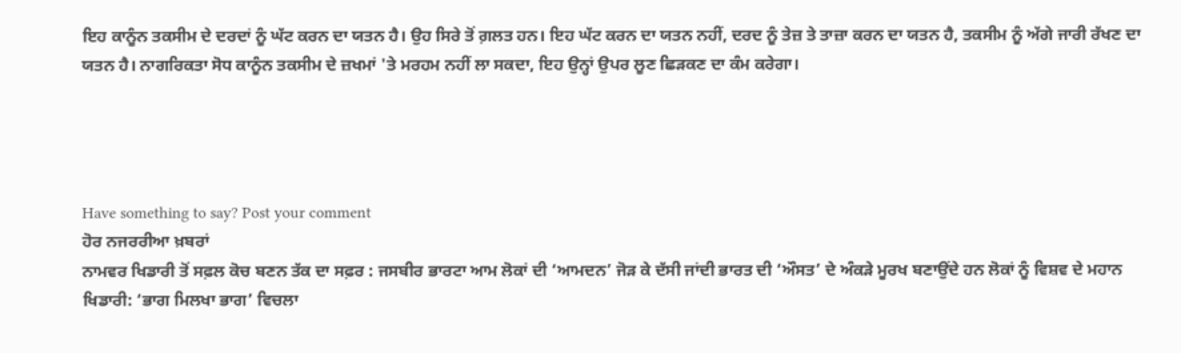ਇਹ ਕਾਨੂੰਨ ਤਕਸੀਮ ਦੇ ਦਰਦਾਂ ਨੂੰ ਘੱਟ ਕਰਨ ਦਾ ਯਤਨ ਹੈ। ਉਹ ਸਿਰੇ ਤੋਂ ਗ਼ਲਤ ਹਨ। ਇਹ ਘੱਟ ਕਰਨ ਦਾ ਯਤਨ ਨਹੀਂ, ਦਰਦ ਨੂੰ ਤੇਜ਼ ਤੇ ਤਾਜ਼ਾ ਕਰਨ ਦਾ ਯਤਨ ਹੈ, ਤਕਸੀਮ ਨੂੰ ਅੱਗੇ ਜਾਰੀ ਰੱਖਣ ਦਾ ਯਤਨ ਹੈ। ਨਾਗਰਿਕਤਾ ਸੋਧ ਕਾਨੂੰਨ ਤਕਸੀਮ ਦੇ ਜ਼ਖਮਾਂ 'ਤੇ ਮਰਹਮ ਨਹੀਂ ਲਾ ਸਕਦਾ, ਇਹ ਉਨ੍ਹਾਂ ਉਪਰ ਲੂਣ ਛਿੜਕਣ ਦਾ ਕੰਮ ਕਰੇਗਾ।




Have something to say? Post your comment
ਹੋਰ ਨਜਰਰੀਆ ਖ਼ਬਰਾਂ
ਨਾਮਵਰ ਖਿਡਾਰੀ ਤੋਂ ਸਫ਼ਲ ਕੋਚ ਬਣਨ ਤੱਕ ਦਾ ਸਫ਼ਰ : ਜਸਬੀਰ ਭਾਰਟਾ ਆਮ ਲੋਕਾਂ ਦੀ ‘ਆਮਦਨ’ ਜੋੜ ਕੇ ਦੱਸੀ ਜਾਂਦੀ ਭਾਰਤ ਦੀ ‘ਔਸਤ’ ਦੇ ਅੰਕੜੇ ਮੂਰਖ ਬਣਾਉਂਦੇ ਹਨ ਲੋਕਾਂ ਨੂੰ ਵਿਸ਼ਵ ਦੇ ਮਹਾਨ ਖਿਡਾਰੀ: ‘ਭਾਗ ਮਿਲਖਾ ਭਾਗ’ ਵਿਚਲਾ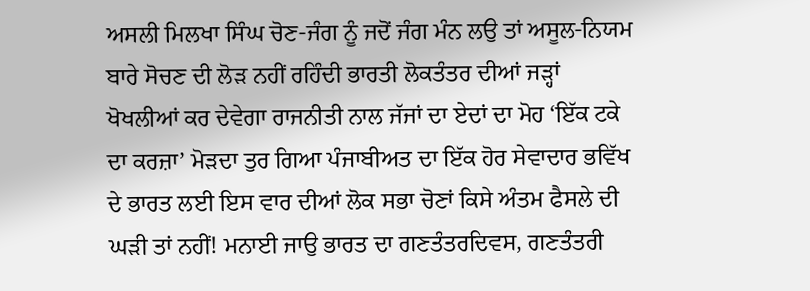ਅਸਲੀ ਮਿਲਖਾ ਸਿੰਘ ਚੋਣ-ਜੰਗ ਨੂੰ ਜਦੋਂ ਜੰਗ ਮੰਨ ਲਉ ਤਾਂ ਅਸੂਲ-ਨਿਯਮ ਬਾਰੇ ਸੋਚਣ ਦੀ ਲੋੜ ਨਹੀਂ ਰਹਿੰਦੀ ਭਾਰਤੀ ਲੋਕਤੰਤਰ ਦੀਆਂ ਜੜ੍ਹਾਂ ਖੋਖਲੀਆਂ ਕਰ ਦੇਵੇਗਾ ਰਾਜਨੀਤੀ ਨਾਲ ਜੱਜਾਂ ਦਾ ਏਦਾਂ ਦਾ ਮੋਹ ‘ਇੱਕ ਟਕੇ ਦਾ ਕਰਜ਼ਾ’ ਮੋੜਦਾ ਤੁਰ ਗਿਆ ਪੰਜਾਬੀਅਤ ਦਾ ਇੱਕ ਹੋਰ ਸੇਵਾਦਾਰ ਭਵਿੱਖ ਦੇ ਭਾਰਤ ਲਈ ਇਸ ਵਾਰ ਦੀਆਂ ਲੋਕ ਸਭਾ ਚੋਣਾਂ ਕਿਸੇ ਅੰਤਮ ਫੈਸਲੇ ਦੀ ਘੜੀ ਤਾਂ ਨਹੀਂ! ਮਨਾਈ ਜਾਉ ਭਾਰਤ ਦਾ ਗਣਤੰਤਰਦਿਵਸ, ਗਣਤੰਤਰੀ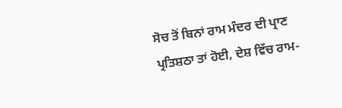ਸੋਚ ਤੋਂ ਬਿਨਾਂ ਰਾਮ ਮੰਦਰ ਦੀ ਪ੍ਰਾਣ ਪ੍ਰਤਿਸ਼ਠਾ ਤਾਂ ਹੋਈ, ਦੇਸ਼ ਵਿੱਚ ਰਾਮ-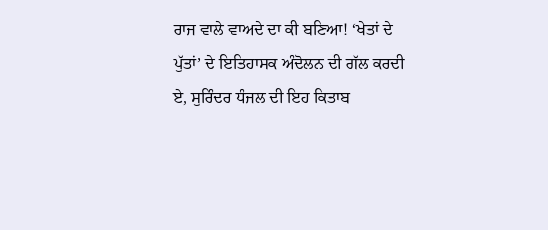ਰਾਜ ਵਾਲੇ ਵਾਅਦੇ ਦਾ ਕੀ ਬਣਿਆ! ‘ਖੇਤਾਂ ਦੇ ਪੁੱਤਾਂ’ ਦੇ ਇਤਿਹਾਸਕ ਅੰਦੋਲਨ ਦੀ ਗੱਲ ਕਰਦੀ ਏ, ਸੁਰਿੰਦਰ ਧੰਜਲ ਦੀ ਇਹ ਕਿਤਾਬ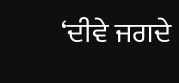‘ਦੀਵੇ ਜਗਦੇ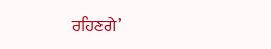ਰਹਿਣਗੇ’